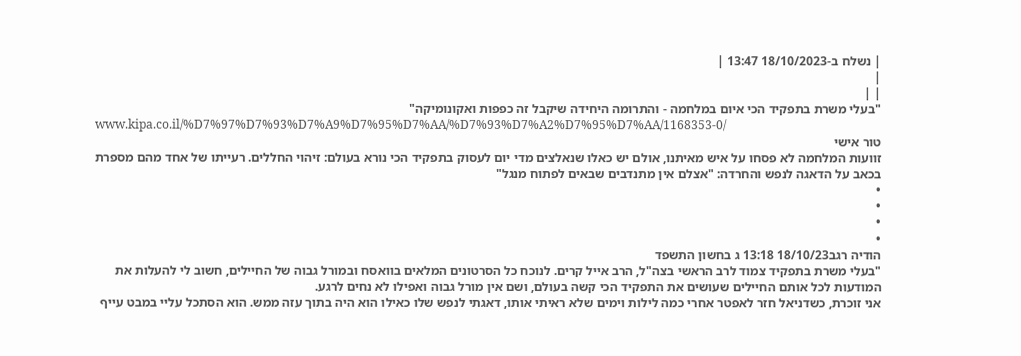| נשלח ב-18/10/2023 13:47 |
|
| |
"בעלי משרת בתפקיד הכי איום במלחמה - והתרומה היחידה שיקבל זה כפפות ואקונומיקה"
www.kipa.co.il/%D7%97%D7%93%D7%A9%D7%95%D7%AA/%D7%93%D7%A2%D7%95%D7%AA/1168353-0/
טור אישי
זוועות המלחמה לא פסחו על איש מאיתנו, אולם יש כאלו שנאלצים מדי יום לעסוק בתפקיד הכי נורא בעולם: זיהוי החללים. רעייתו של אחד מהם מספרת בכאב על הדאגה לנפש והחרדה: "אצלם אין מתנדבים שבאים לפתוח מנגל"
•
•
•
•
הודיה רגב18/10/23 13:18 ג בחשון התשפד
"בעלי משרת בתפקיד צמוד לרב הראשי בצה"ל, הרב אייל קרים. לנוכח כל הסרטונים המלאים בוואסח ובמורל גבוה של החיילים, חשוב לי להעלות את המודעות לכל אותם החיילים שעושים את התפקיד הכי קשה בעולם, ושם אין מורל גבוה ואפילו לא נחים לרגע.
אני זוכרת, כשדניאל חזר לאפטר אחרי כמה לילות וימים שלא ראיתי אותו, דאגתי לנפש שלו כאילו הוא היה בתוך עזה ממש. הוא הסתכל עליי במבט עייף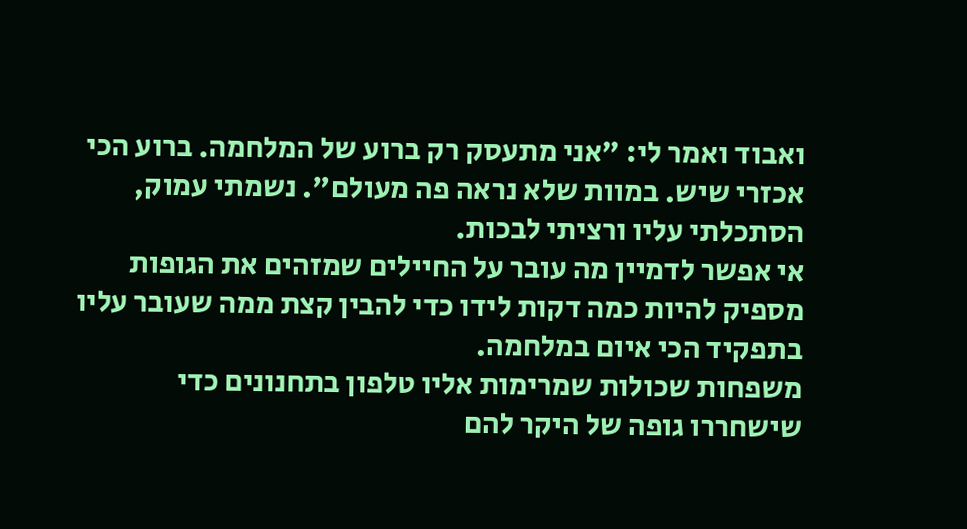ואבוד ואמר לי: "אני מתעסק רק ברוע של המלחמה. ברוע הכי אכזרי שיש. במוות שלא נראה פה מעולם". נשמתי עמוק, הסתכלתי עליו ורציתי לבכות.
אי אפשר לדמיין מה עובר על החיילים שמזהים את הגופות
מספיק להיות כמה דקות לידו כדי להבין קצת ממה שעובר עליו בתפקיד הכי איום במלחמה.
משפחות שכולות שמרימות אליו טלפון בתחנונים כדי שישחררו גופה של היקר להם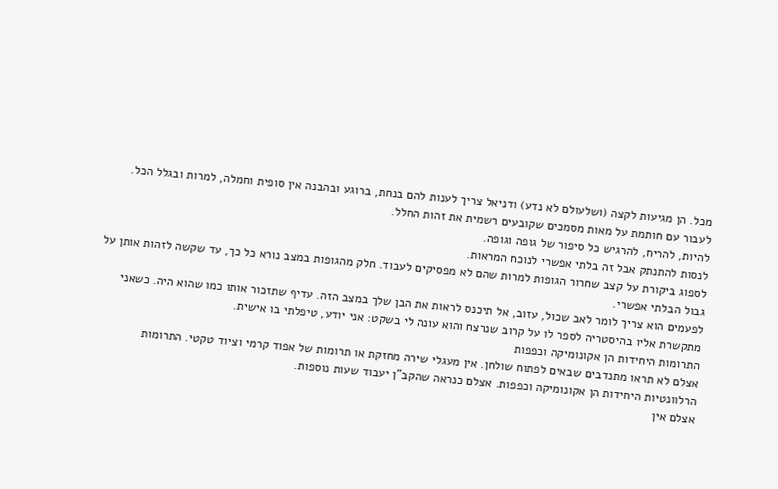מכל. הן מגיעות לקצה (ושלעולם לא נדע) ודניאל צריך לענות להם בנחת, ברוגע ובהבנה אין סופית וחמלה, למרות ובגלל הכל.
לעבור עם חותמת על מאות מסמכים שקובעים רשמית את זהות החלל.
להיות, להריח, להרגיש כל סיפור של גופה וגופה.
לנסות להתנתק אבל זה בלתי אפשרי לנוכח המראות.
לספוג ביקורת על קצב שחרור הגופות למרות שהם לא מפסיקים לעבוד. חלק מהגופות במצב נורא כל כך, עד שקשה לזהות אותן על גבול הבלתי אפשרי.
לפעמים הוא צריך לומר לאב שכול, עזוב, אל תיכנס לראות את הבן שלך במצב הזה. עדיף שתזכור אותו כמו שהוא היה. כשאני מתקשרת אליו בהיסטריה לספר לו על קרוב שנרצח והוא עונה לי בשקט: אני יודע, טיפלתי בו אישית.
התרומות היחידות הן אקונומיקה וכפפות
אצלם לא תראו מתנדבים שבאים לפתוח שולחן. אין מעגלי שירה מחזקת או תרומות של אפוד קרמי וציוד טקטי. התרומות הרלוונטיות היחידות הן אקונומיקה וכפפות. אצלם כנראה שהקב"ן יעבוד שעות נוספות.
אצלם אין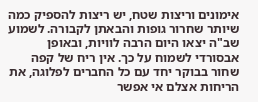אימונים וריצות שטח, יש ריצות להספיק כמה שיותר שחרור גופות והבאתן לקבורה. לשמוע שב"ה יצאו היום הרבה לוויות, ובאופן אבסורדי לשמוח על כך. אין ריח של קפה שחור בבוקר יחד עם כל החברים לפלוגה, את הריחות אצלם אי אפשר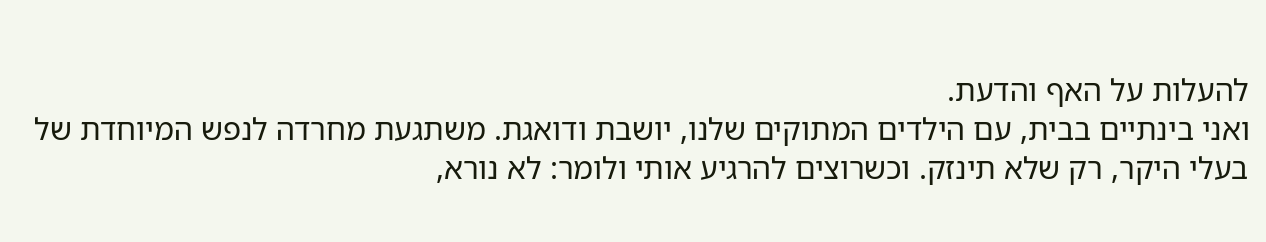להעלות על האף והדעת.
ואני בינתיים בבית, עם הילדים המתוקים שלנו, יושבת ודואגת. משתגעת מחרדה לנפש המיוחדת של בעלי היקר, רק שלא תינזק. וכשרוצים להרגיע אותי ולומר: לא נורא,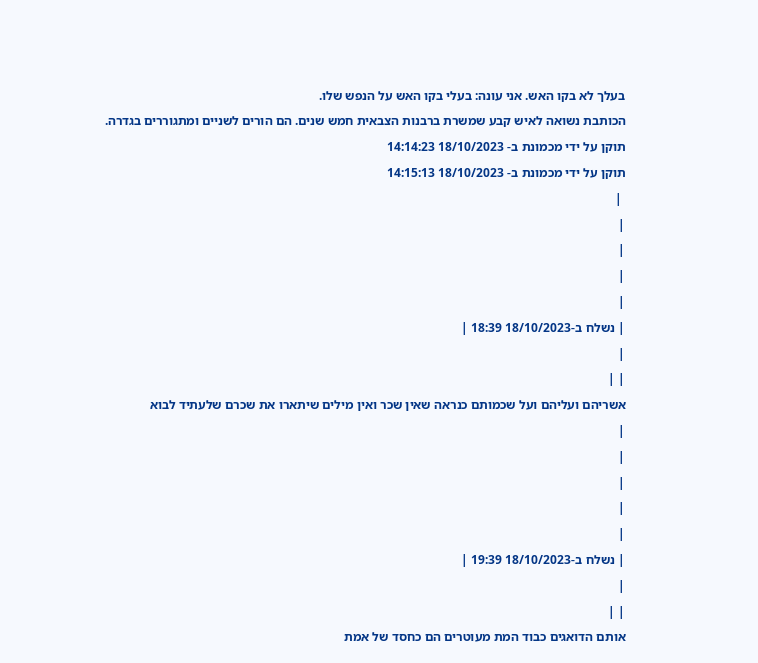בעלך לא בקו האש. אני עונה: בעלי בקו האש על הנפש שלו.
הכותבת נשואה לאיש קבע שמשרת ברבנות הצבאית חמש שנים. הם הורים לשניים ומתגוררים בגדרה.
תוקן על ידי מכמונת ב- 18/10/2023 14:14:23
תוקן על ידי מכמונת ב- 18/10/2023 14:15:13
 |
|
|
|
|
| נשלח ב-18/10/2023 18:39 |
|
| |
אשריהם ועליהם ועל שכמותם כנראה שאין שכר ואין מילים שיתארו את שכרם שלעתיד לבוא
|
|
|
|
|
| נשלח ב-18/10/2023 19:39 |
|
| |
אותם הדואגים כבוד המת מעוטרים הם כחסד של אמת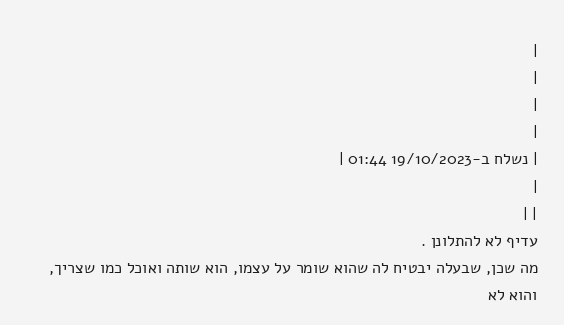|
|
|
|
| נשלח ב-19/10/2023 01:44 |
|
| |
עדיף לא להתלונן .
מה שכן, שבעלה יבטיח לה שהוא שומר על עצמו, הוא שותה ואוכל כמו שצריך, והוא לא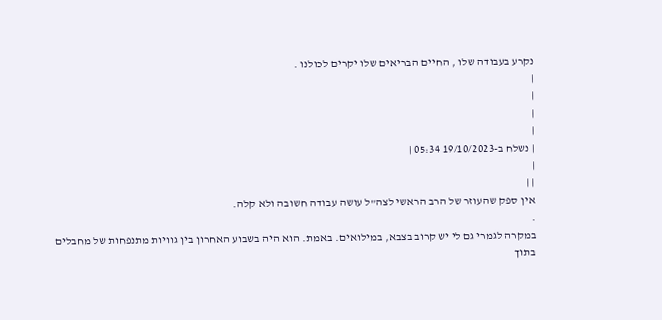נקרע בעבודה שלו , החיים הבריאים שלו יקרים לכולנו .
|
|
|
|
| נשלח ב-19/10/2023 05:34 |
|
| |
אין ספק שהעוזר של הרב הראשי לצה"ל עושה עבודה חשובה ולא קלה.
.
במקרה לגמרי גם לי יש קרוב בצבא, במילואים. באמת. הוא היה בשבוע האחרון בין גוויות מתנפחות של מחבלים בתוך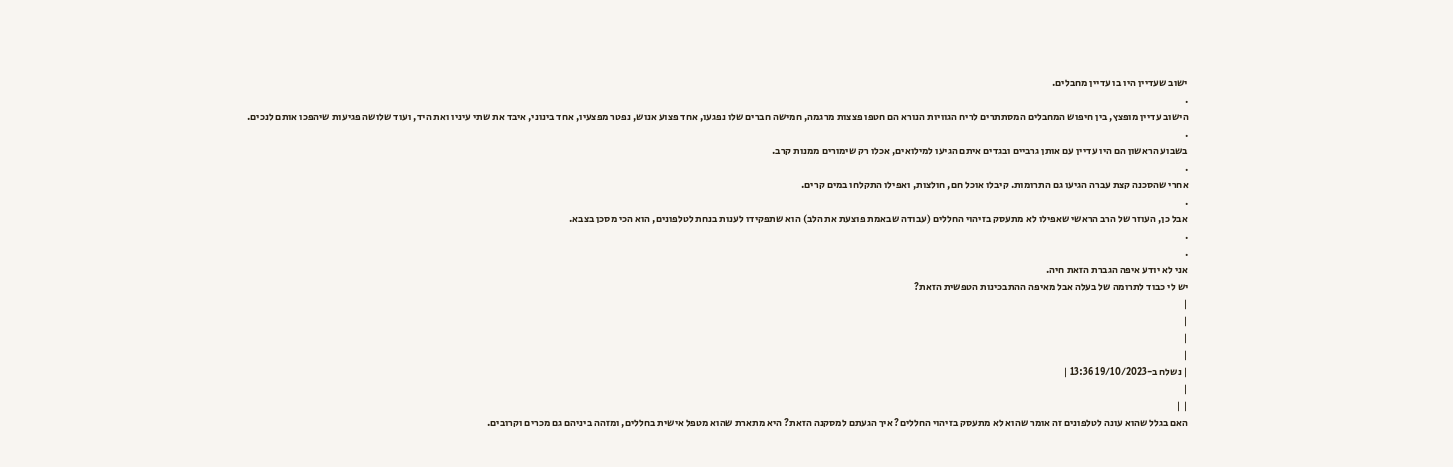ישוב שעדיין היו בו עדיין מחבלים.
.
הישוב עדיין מופצץ, בין חיפוש המחבלים המסתתרים לריח הגוויות הנורא הם חטפו פצצות מרגמה, חמישה חברים שלו נפגעו, אחד פצוע אנוש, נפטר מפצעיו, אחד בינוני, איבד את שתי עיניו ואת היד, ועוד שלושה פגיעות שיהפכו אותם לנכים.
.
בשבוע הראשון הם היו עדיין עם אותן גרביים ובגדים איתם הגיעו למילואים, אכלו רק שימורים ממנות קרב.
.
אחרי שהסכנה קצת עברה הגיעו גם התרומות. קיבלו אוכל חם, חולצות, ואפילו התקלחו במים קרים.
.
אבל כן, העוזר של הרב הראשי שאפילו לא מתעסק בזיהוי החללים (עבודה שבאמת פוצעת את הלב) הוא שתפקידו לענות בנחת לטלפונים, הוא הכי מסכן בצבא.
.
.
אני לא יודע איפה הגברת הזאת חיה.
יש לי כבוד לתרומה של בעלה אבל מאיפה ההתבכינות הטפשית הזאת?
|
|
|
|
| נשלח ב-19/10/2023 13:36 |
|
| |
האם בגלל שהוא עונה לטלפונים זה אומר שהוא לא מתעסק בזיהוי החללים? איך הגעתם למסקנה הזאת? היא מתארת שהוא מטפל אישית בחללים, ומזהה ביניהם גם מכרים וקרובים.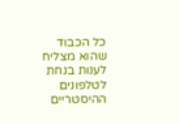כל הכבוד שהוא מצליח לענות בנחת לטלפונים ההיסטריים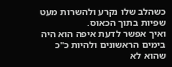כשהלב שלו נקרע ולהשרות מעט שפיות בתוך הכאוס.
ואיך אפשר לדעת איפה הוא היה בימים הראשונים ולהיות כ"כ שהוא לא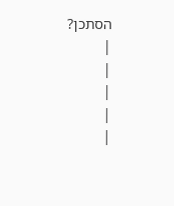הסתכן?
|
|
|
|
|